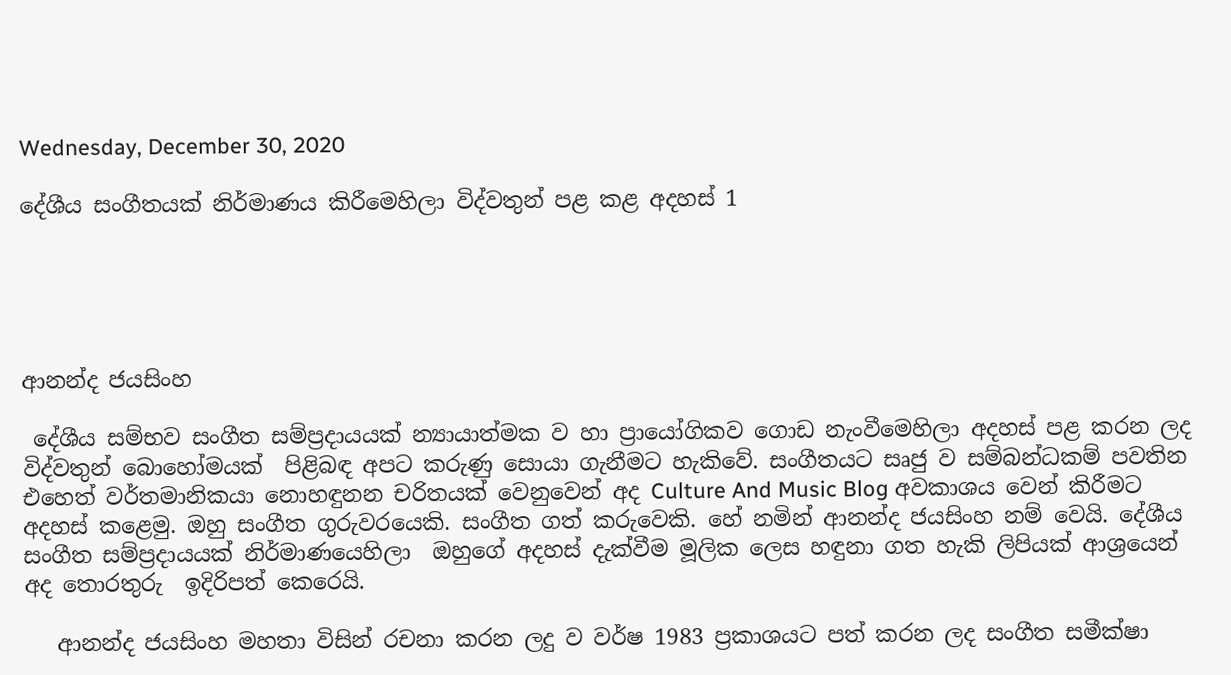Wednesday, December 30, 2020

දේශීය සංගීතයක් නිර්මාණය කිරීමෙහිලා විද්වතුන් පළ කළ අදහස් 1





ආනන්ද ජයසිංහ

 දේශීය සම්භව සංගීත සම්ප්‍රදායයක් න්‍යායාත්මක ව හා ප්‍රායෝගිකව ගොඩ නැංවීමෙහිලා අදහස් පළ කරන ලද විද්වතුන් බොහෝමයක්  පිළිබඳ අපට කරුණු සොයා ගැනීමට හැකිවේ. සංගීතයට සෘජු ව සම්බන්ධකම් පවතින  එහෙත් වර්තමානිකයා නොහඳුනන චරිතයක් වෙනුවෙන් අද Culture And Music Blog අවකාශය වෙන් කිරීමට අදහස් කළෙමු. ඔහු සංගීත ගුරුවරයෙකි. සංගීත ගත් කරුවෙකි. හේ නමින් ආනන්ද ජයසිංහ නම් වෙයි. දේශීය සංගීත සම්ප්‍රදායයක් නිර්මාණයෙහිලා  ඔහුගේ අදහස් දැක්වීම මූලික ලෙස හඳුනා ගත හැකි ලිපියක් ආශ්‍රයෙන් අද තොරතුරු  ඉදිරිපත් කෙරෙයි.

   ආනන්ද ජයසිංහ මහතා විසින් රචනා කරන ලදු ව වර්ෂ 1983 ප්‍රකාශයට පත් කරන ලද සංගීත සමීක්ෂා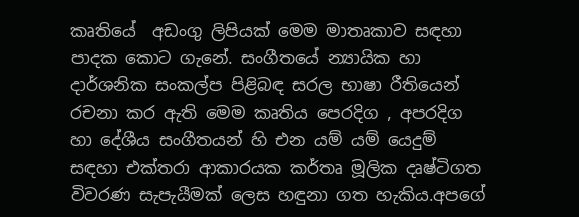කෘතියේ  අඩංගු ලිපියක් මෙම මාතෘකාව සඳහා පාදක කොට ගැනේ. සංගීතයේ න්‍යායික හා දාර්ශනික සංකල්ප පිළිබඳ සරල භාෂා රීතියෙන් රචනා කර ඇති මෙම කෘතිය පෙරදිග , අපරදිග හා දේශීය සංගීතයන් හි එන යම් යම් යෙදුම් සඳහා එක්තරා ආකාරයක කර්තෘ මූලික දෘෂ්ටිගත විවරණ සැපැයීමක් ලෙස හඳුනා ගත හැකිය.අපගේ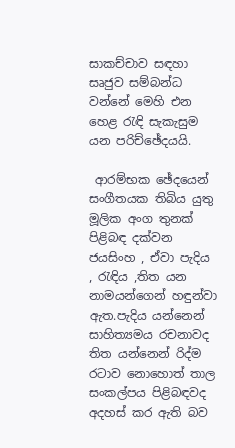සාකච්චාව සඳහා සෘජුව සම්බන්ධ වන්නේ මෙහි එන හෙළ රැඳි සැකැසුම යන පරිච්ඡේදයයි.

 ආරම්භක ඡේදයෙන් සංගීතයක තිබිය යුතු මූලික අංග තුනක් පිළිබඳ දක්වන ජයසිංහ , ඒවා පැදිය , රැඳිය ,තිත යන නාමයන්ගෙන් හඳුන්වා ඇත.පැදිය යන්නෙන් සාහිත්‍යමය රචනාවද තිත යන්නෙන් රිද්ම රටාව නොහොත් තාල සංකල්පය පිළිබඳවද අදහස් කර ඇති බව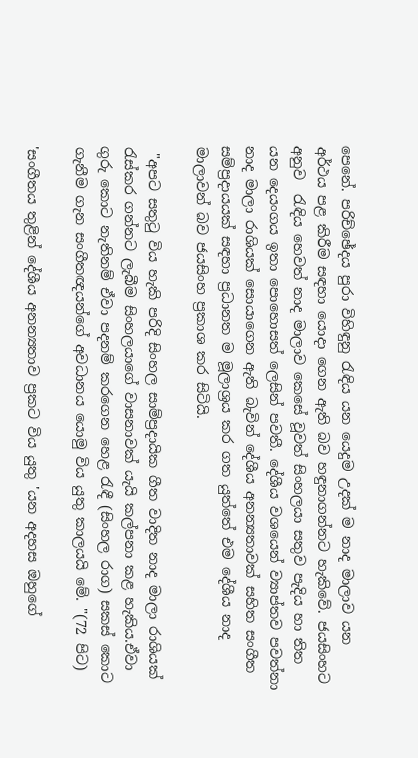පෙනේ. පරිච්ඡේදය පුරා විහිඳුනු රැඳිය යන යෙදුම උදක් ම නාද මාලාව යන අර්ථය පළ කිරීම සඳහා යොදා ගෙන ඇති බව හඳුනාගන්නට හැකිවේ. ජයසිංහට අනුව  රැඳිය හෙවත් නාද මාලාව කෙසේ වූවත් සිංහලයා සතුව පැදිය හා තිත යන දෙයංගය ඉතා පොහොසත් ලෙසින් පවතී. දේශීය වශයෙන් ව්‍යාප්තව පවත්නා නාද මාලා රාශියක් සොයාගෙන ඇති බැවින් දේශීය අනන්‍යතාවක් සහිත සංගීත සම්ප්‍රදායයක් සඳහා ප්‍රධානත ම මූලාශ්‍රය කර ගත යුත්තේ එම දේශීය නාද මාලාවන් බව ජයසිංහ ප්‍රකාශ කර සිටියි.

 "අපට සතුටු විය හැකි පරිදි සිංහල සාම්ප්‍රදායික ගීත වාදිත නාද මාලා රාශියක් රැස්කර ගන්නට ලැබීම සිංහලයාගේ වාසනාවක් යැයි කල්පනා කළ හැකිය.ඒවා ගුරු කොට නැතිනම් ඒවා පදනම් කරගෙන හෙළ රැඳී (සිංහල රාග) සකස් කොට ගැනීම ගැන සංගීතඥයන්ගේ අවධානය යොමු විය යුතු කාලයයි මේ. "(72 පිට)

'සංගීතය තුළින් දේශීය අනන්‍යතාව ප්‍රකට විය යුතු 'යන අදහස ඔහුගේ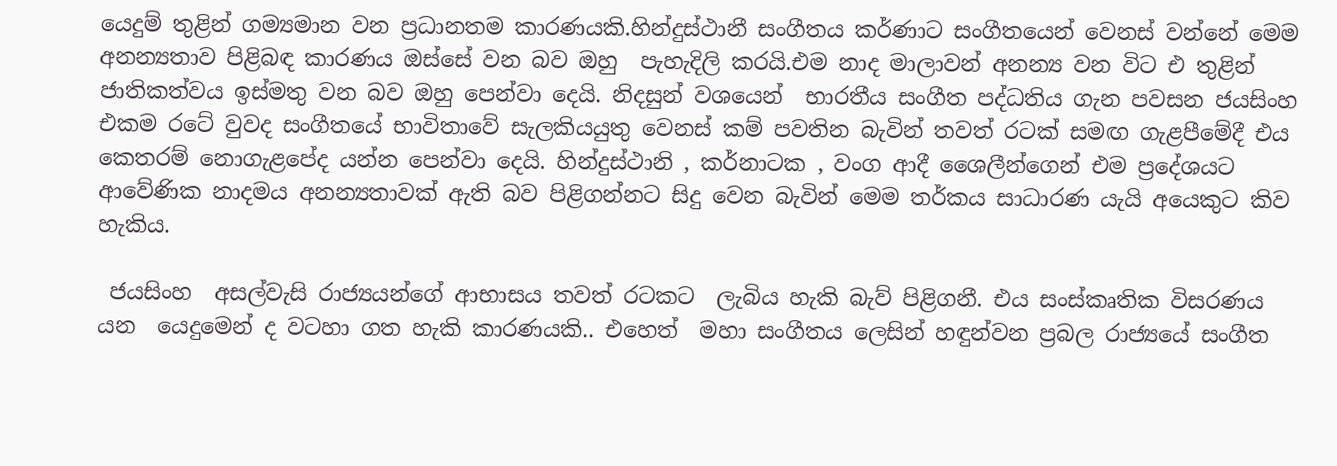යෙදුම් තුළින් ගම්‍යමාන වන ප්‍රධානතම කාරණයකි.හින්දුස්ථානී සංගීතය කර්ණාට සංගීතයෙන් වෙනස් වන්නේ මෙම අනන්‍යතාව පිළිබඳ කාරණය ඔස්සේ වන බව ඔහු  පැහැදිලි කරයි.එම නාද මාලාවන් අනන්‍ය වන විට එ තුළින් ජාතිකත්වය ඉස්මතු වන බව ඔහු පෙන්වා දෙයි. නිදසුන් වශයෙන්  භාරතීය සංගීත පද්ධතිය ගැන පවසන ජයසිංහ එකම රටේ වුවද සංගීතයේ භාවිතාවේ සැලකියයුතු වෙනස් කම් පවතින බැවින් තවත් රටක් සමඟ ගැළපීමේදී එය කෙතරම් නොගැළපේද යන්න පෙන්වා දෙයි. හින්දුස්ථානි , කර්නාටක , වංග ආදී ශෛලීන්ගෙන් එම ප්‍රදේශයට ආවේණික නාදමය අනන්‍යතාවක් ඇති බව පිළිගන්නට සිදු වෙන බැවින් මෙම තර්කය සාධාරණ යැයි අයෙකුට කිව හැකිය.

 ජයසිංහ  අසල්වැසි රාජ්‍යයන්ගේ ආභාසය තවත් රටකට  ලැබිය හැකි බැව් පිළිගනී. එය සංස්කෘතික විසරණය යන  යෙදුමෙන් ද වටහා ගත හැකි කාරණයකි.. එහෙත්  මහා සංගීතය ලෙසින් හඳුන්වන ප්‍රබල රාජ්‍යයේ සංගීත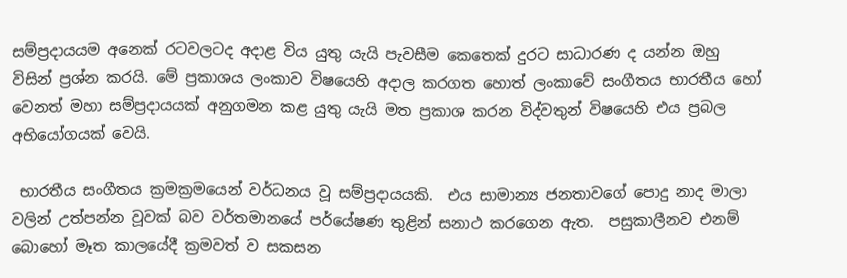සම්ප්‍රදායයම අනෙක් රටවලටද අදාළ විය යුතු යැයි පැවසීම කෙතෙක් දුරට සාධාරණ ද යන්න ඔහු විසින් ප්‍රශ්න කරයි. මේ ප්‍රකාශය ලංකාව විෂයෙහි අදාල කරගත හොත් ලංකාවේ සංගීතය භාරතීය හෝ වෙනත් මහා සම්ප්‍රදායයක් අනුගමන කළ යුතු යැයි මත ප්‍රකාශ කරන විද්වතුන් විෂයෙහි එය ප්‍රබල අභියෝගයක් වෙයි.

 භාරතීය සංගීතය ක්‍රමක්‍රමයෙන් වර්ධනය වූ සම්ප්‍රදායයකි.  එය සාමාන්‍ය ජනතාවගේ පොදු නාද මාලා වලින් උත්පන්න වූවක් බව වර්තමානයේ පර්යේෂණ තුළින් සනාථ කරගෙන ඇත.  පසුකාලීනව එනම් බොහෝ මෑත කාලයේදී ක්‍රමවත් ව සකසන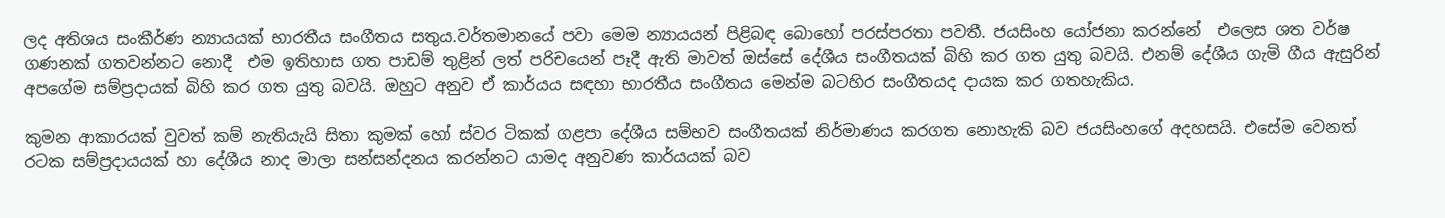ලද අතිශය සංකීර්ණ න්‍යායයක් භාරතීය සංගීතය සතුය.වර්තමානයේ පවා මෙම න්‍යායයන් පිළිබඳ බොහෝ පරස්පරතා පවතී. ජයසිංහ යෝජනා කරන්නේ  එලෙස ශත වර්ෂ ගණනක් ගතවන්නට නොදී  එම ඉතිහාස ගත පාඩම් තුළින් ලත් පරිචයෙන් පෑදී ඇති මාවත් ඔස්සේ දේශීය සංගීතයක් බිහි කර ගත යුතු බවයි. එනම් දේශීය ගැමි ගීය ඇසුරින්  අපගේම සම්ප්‍රදායක් බිහි කර ගත යුතු බවයි. ඔහුට අනුව ඒ කාර්යය සඳහා භාරතීය සංගීතය මෙන්ම බටහිර සංගීතයද දායක කර ගතහැකිය.

කුමන ආකාරයක් වුවත් කම් නැතියැයි සිතා කුමක් හෝ ස්වර ටිකක් ගළපා දේශීය සම්භව සංගීතයක් නිර්මාණය කරගත නොහැකි බව ජයසිංහගේ අදහසයි. එසේම වෙනත් රටක සම්ප්‍රදායයක් හා දේශීය නාද මාලා සන්සන්දනය කරන්නට යාමද අනුවණ කාර්යයක් බව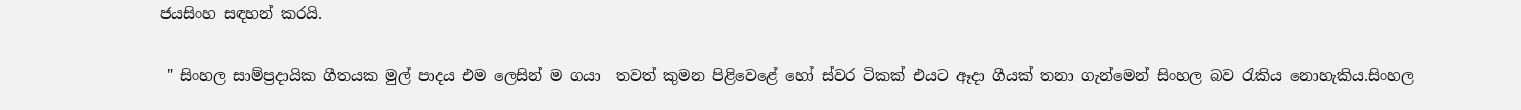ජයසිංහ සඳහන් කරයි.

 " සිංහල සාම්ප්‍රදායික ගීතයක මුල් පාදය එම ලෙසින් ම ගයා  තවත් කුමන පිළිවෙළේ හෝ ස්වර ටිකක් එයට ඈදා ගීයක් තනා ගැන්මෙන් සිංහල බව රැකිය නොහැකිය.සිංහල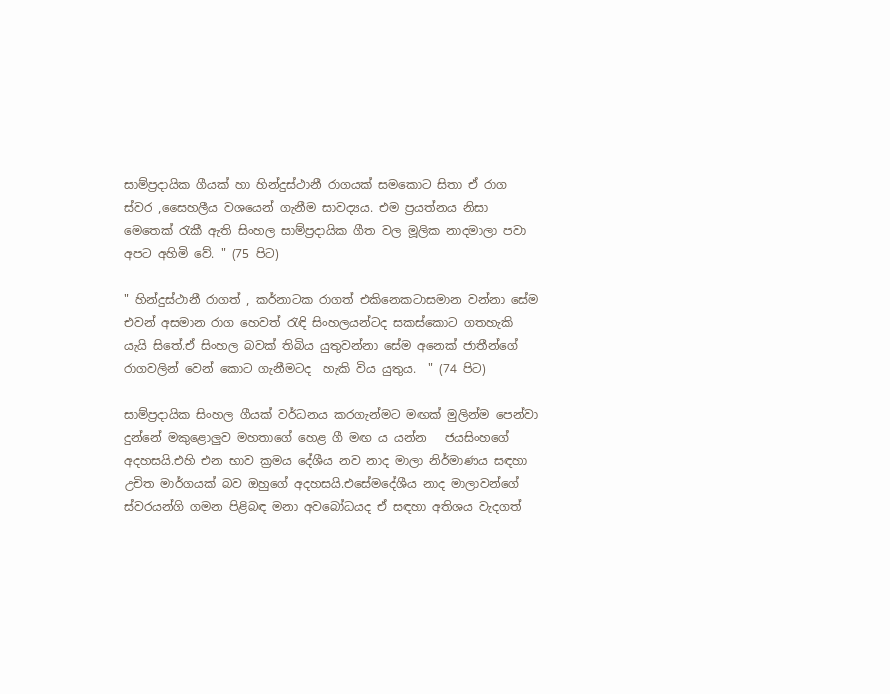සාම්ප්‍රදායික ගීයක් හා හින්දුස්ථානී රාගයක් සමකොට සිතා ඒ රාග ස්වර ,සෛහලීය වශයෙන් ගැනීම සාවද්‍යය. එම ප්‍රයත්නය නිසා මෙතෙක් රැකී ඇති සිංහල සාම්ප්‍රදායික ගීත වල මූලික නාදමාලා පවා අපට අහිමි වේ. " (75 පිට)

" හින්දුස්ථානී රාගත් , කර්නාටක රාගත් එකිනෙකටාසමාන වන්නා සේම එවන් අසමාන රාග හෙවත් රැඳි සිංහලයන්ටද සකස්කොට ගතහැකි යැයි සිතේ.ඒ සිංහල බවක් තිබිය යුතුවන්නා සේම අනෙක් ජාතීන්ගේ රාගවලින් වෙන් කොට ගැනීමටද  හැකි විය යුතුය.  " (74 පිට)

සාම්ප්‍රදායික සිංහල ගීයක් වර්ධනය කරගැන්මට මඟක් මුලින්ම පෙන්වා දුන්නේ මකුළොලුව මහතාගේ හෙළ ගී මඟ ය යන්න   ජයසිංහගේ අදහසයි.එහි එන භාව ක්‍රමය දේශීය නව නාද මාලා නිර්මාණය සඳහා උචිත මාර්ගයක් බව ඔහුගේ අදහසයි.එසේමදේශීය නාද මාලාවන්ගේ ස්වරයන්ගි ගමන පිළිබඳ මනා අවබෝධයද ඒ සඳහා අතිශය වැදගත්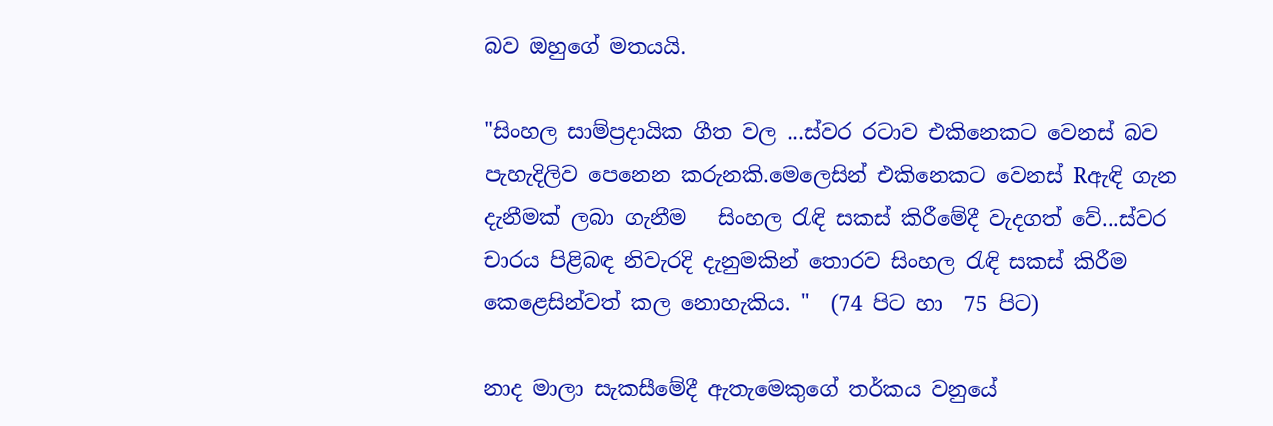බව ඔහුගේ මතයයි.

"සිංහල සාම්ප්‍රදායික ගීත වල ...ස්වර රටාව එකිනෙකට වෙනස් බව පැහැදිලිව පෙනෙන කරුනකි.මෙලෙසින් එකිනෙකට වෙනස් Rඇඳි ගැන දැනීමක් ලබා ගැනීම   සිංහල රැඳි සකස් කිරීමේදී වැදගත් වේ...ස්වර චාරය පිළිබඳ නිවැරදි දැනුමකින් තොරව සිංහල රැඳි සකස් කිරීම කෙළෙසින්වත් කල නොහැකිය. "  (74 පිට හා  75 පිට)

නාද මාලා සැකසීමේදී ඇතැමෙකුගේ තර්කය වනුයේ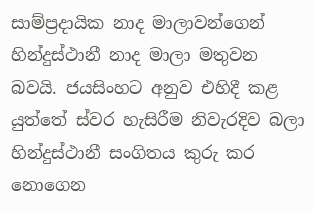සාම්ප්‍රදායික නාද මාලාවන්ගෙන් හින්දුස්ථානී නාද මාලා මතුවන බවයි. ජයසිංහට අනුව එහිදී කළ යුත්තේ ස්වර හැසිරීම නිවැරදිව බලා හින්දුස්ථානී සංගිතය කුරු කර නොගෙන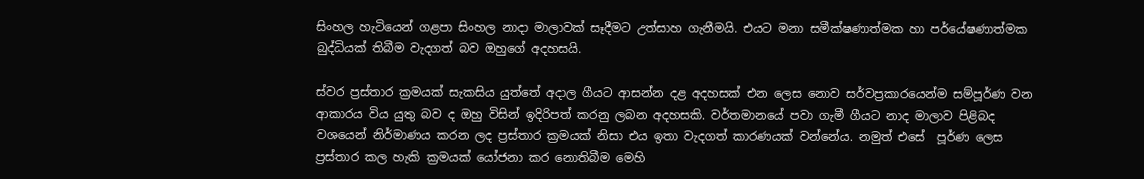සිංහල හැටියෙන් ගළපා සිංහල නාදා මාලාවක් සෑදීමට උත්සාහ ගැනීමයි. එයට මනා සමීක්ෂණාත්මක හා පර්යේෂණාත්මක බුද්ධියක් තිබීම වැදගත් බව ඔහුගේ අදහසයි.

ස්වර ප්‍රස්තාර ක්‍රමයක් සැකසිය යුත්තේ අදාල ගීයට ආසන්න දළ අදහසක් එන ලෙස නොව සර්වප්‍රකාරයෙන්ම සම්පූර්ණ වන ආකාරය විය යුතු බව ද ඔහු විසින් ඉදිරිපත් කරනු ලබන අදහසකි. වර්තමානයේ පවා ගැමී ගීයට නාද මාලාව පිළිබද වශයෙන් නිර්මාණය කරන ලද ප්‍රස්තාර ක්‍රමයක් නිසා එය ඉතා වැදගත් කාරණයක් වන්නේය. නමුත් එසේ  පූර්ණ ලෙස ප්‍රස්තාර කල හැකි ක්‍රමයක් යෝජනා කර නොතිබීම මෙහි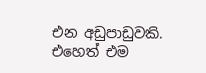එන අඩුපාඩුවකි. එහෙත් එම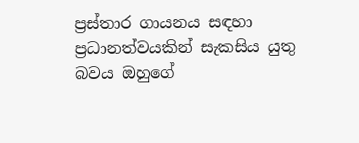ප්‍රස්තාර ගායනය සඳහා ප්‍රධානත්වයකින් සැකසිය යුතු බවය ඔහුගේ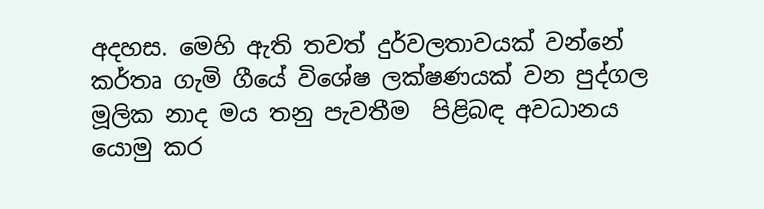අදහස. මෙහි ඇති තවත් දුර්වලතාවයක් වන්නේ කර්තෘ ගැමි ගීයේ විශේෂ ලක්ෂණයක් වන පුද්ගල මූලික නාද මය තනු පැවතීම  පිළිබඳ අවධානය යොමු කර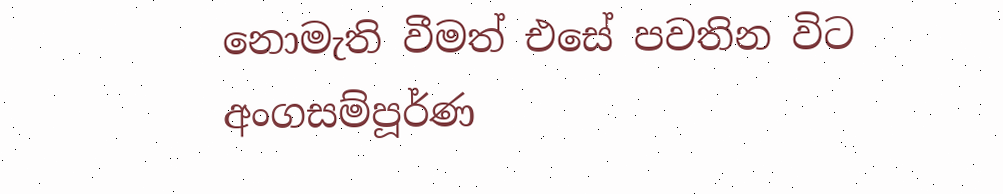නොමැති වීමත් එසේ පවතින විට අංගසම්පූර්ණ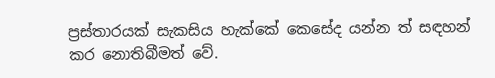ප්‍රස්තාරයක් සැකසිය හැක්කේ කෙසේද යන්න ත් සඳහන් කර නොතිබීමත් වේ.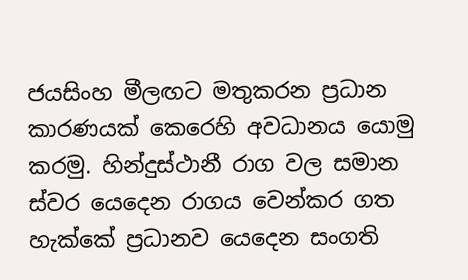ජයසිංහ මීලඟට මතුකරන ප්‍රධාන කාරණයක් කෙරෙහි අවධානය යොමු කරමු. හින්දුස්ථානී රාග වල සමාන ස්වර යෙදෙන රාගය වෙන්කර ගත හැක්කේ ප්‍රධානව යෙදෙන සංගති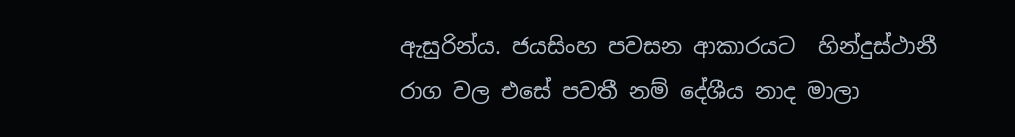ඇසුරින්ය. ජයසිංහ පවසන ආකාරයට  හින්දුස්ථානී රාග වල එසේ පවතී නම් දේශීය නාද මාලා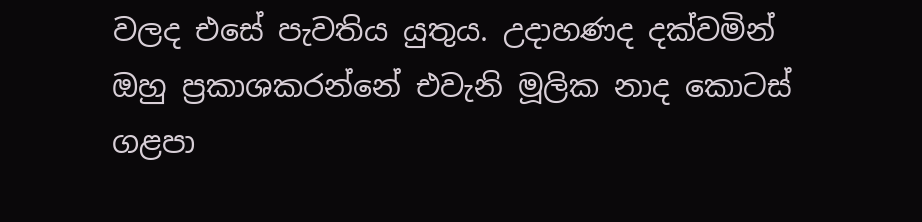වලද එසේ පැවතිය යුතුය. උදාහණද දක්වමින් ඔහු ප්‍රකාශකරන්නේ එවැනි මූලික නාද කොටස් ගළපා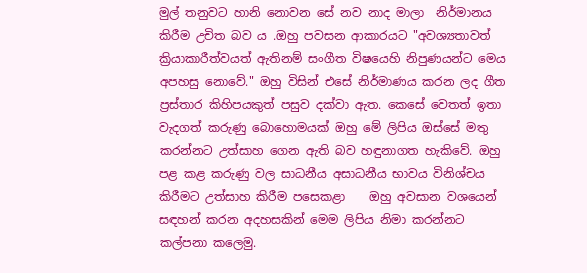මුල් තනුවට හානි නොවන සේ නව නාද මාලා  නිර්මානය කිරීම උචිත බව ය .ඔහු පවසන ආකාරයට "අවශ්‍යතාවත් ක්‍රියාකාරීත්වයත් ඇතිනම් සංගීත විෂයෙහි නිපුණයන්ට මෙය අපහසු නොවේ." ඔහු විසින් එසේ නිර්මාණය කරන ලද ගීත ප්‍රස්තාර කිහිපයකුත් පසුව දක්වා ඇත. කෙසේ වෙතත් ඉතා වැදගත් කරුණු බොහොමයක් ඔහු මේ ලිපිය ඔස්සේ මතු කරන්නට උත්සාහ ගෙන ඇති බව හඳුනාගත හැකිවේ. ඔහු පළ කළ කරුණු වල සාධනීය අසාධනීය භාවය විනිශ්චය කිරීමට උත්සාහ කිරීම පසෙකළා    ඔහු අවසාන වශයෙන් සඳහන් කරන අදහසකින් මෙම ලිපිය නිමා කරන්නට කල්පනා කලෙමු.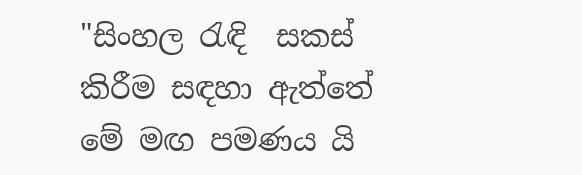"සිංහල රැඳි  සකස් කිරීම සඳහා ඇත්තේ මේ මඟ පමණය යි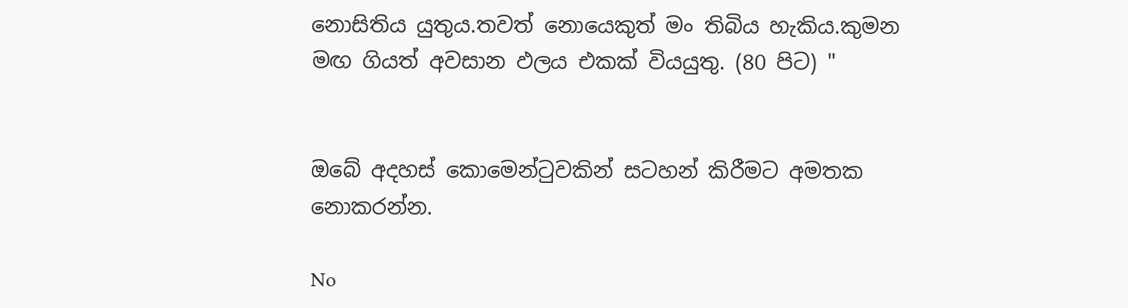නොසිතිය යුතුය.තවත් නොයෙකුත් මං තිබිය හැකිය.කුමන මඟ ගියත් අවසාන ඵලය එකක් වියයුතු. (80 පිට) "


ඔබේ අදහස් කොමෙන්ටුවකින් සටහන් කිරීමට අමතක නොකරන්න.

No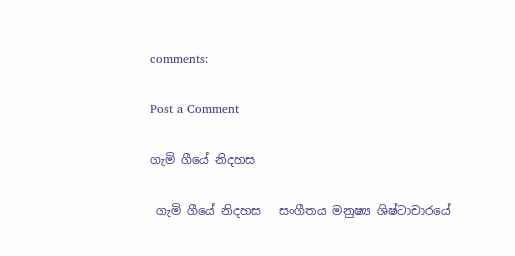comments:

Post a Comment

ගැමි ගීයේ නිදහස

 ගැමි ගීයේ නිදහස   සංගීතය මනුෂ්‍ය ශිෂ්ටාචාරයේ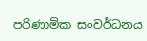පරිණාමික සංවර්ධනය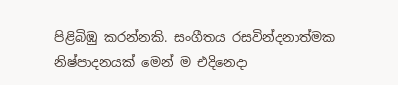පිළිබිඹු කරන්නකි. සංගීතය රසවින්දනාත්මක නිෂ්පාදනයක් මෙන් ම එදිනෙදා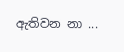ඇතිවන නා ...